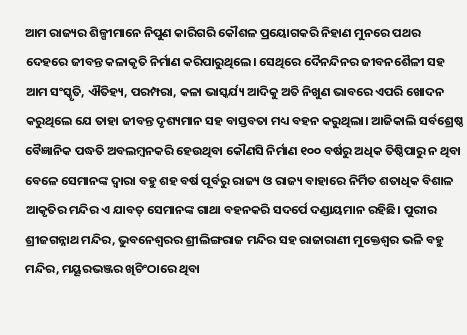ଆମ ରାଜ୍ୟର ଶିଳ୍ପୀମାନେ ନିପୁଣ କାରିଗରି କୌଶଳ ପ୍ରୟୋଗକରି ନିହାଣ ମୁନରେ ପଥର ଦେହରେ ଜୀବନ୍ତ କଳାକୃତି ନିର୍ମାଣ କରିପାରୁଥିଲେ। ସେଥିରେ ଦୈନନ୍ଦିନର ଜୀବନଶୈଳୀ ସହ ଆମ ସଂସ୍କୃତି, ଐତିହ୍ୟ, ପରମ୍ପରା, କଳା ଭାସ୍କର୍ଯ୍ୟ ଆଦିକୁ ଅତି ନିଖୁଣ ଭାବରେ ଏପରି ଖୋଦନ କରୁଥିଲେ ଯେ ତାହା ଜୀବନ୍ତ ଦୃଶ୍ୟମାନ ସହ ବାସ୍ତବତା ମଧ୍ୟ ବହନ କରୁଥିଲା। ଆଜିକାଲି ସର୍ବଶ୍ରେଷ୍ଠ ବୈଜ୍ଞାନିକ ପଦ୍ଧତି ଅବଲମ୍ବନକରି ହେଉଥିବା କୌଣସି ନିର୍ମାଣ ୧୦୦ ବର୍ଷରୁ ଅଧିକ ତିଷ୍ଠିପାରୁ ନ ଥିବା ବେଳେ ସେମାନଙ୍କ ଦ୍ବାରା ବହୁ ଶହ ବର୍ଷ ପୂର୍ବରୁ ରାଜ୍ୟ ଓ ରାଜ୍ୟ ବାହାରେ ନିର୍ମିତ ଶତାଧିକ ବିଶାଳ ଆକୃତିର ମନ୍ଦିର ଏ ଯାବତ୍ ସେମାନଙ୍କ ଗାଥା ବହନକରି ସଦର୍ପେ ଦଣ୍ଡାୟମାନ ରହିଛି। ପୁରୀର ଶ୍ରୀଜଗନ୍ନାଥ ମନ୍ଦିର, ଭୁବନେଶ୍ୱରର ଶ୍ରୀଲିଙ୍ଗରାଜ ମନ୍ଦିର ସହ ରାଜାରାଣୀ ମୁକ୍ତେଶ୍ୱର ଭଳି ବହୁ ମନ୍ଦିର, ମୟୂରଭଞ୍ଜର ଖିଚିଂଠାରେ ଥିବା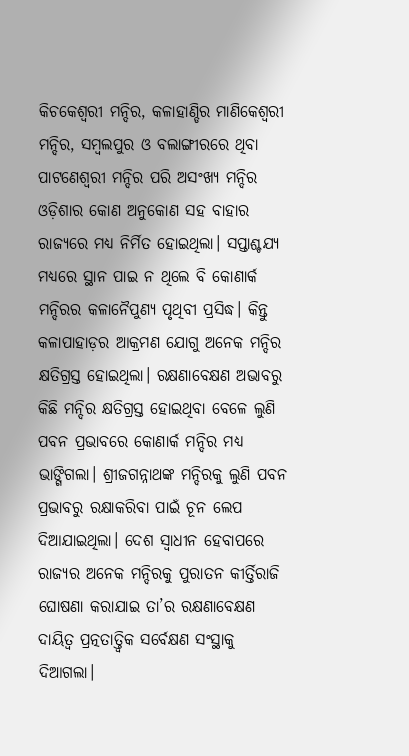କିଚକେଶ୍ୱରୀ ମନ୍ଦିର, କଳାହାଣ୍ଡିର ମାଣିକେଶ୍ୱରୀ ମନ୍ଦିର, ସମ୍ବଲପୁର ଓ ବଲାଙ୍ଗୀରରେ ଥିବା ପାଟଣେଶ୍ୱରୀ ମନ୍ଦିର ପରି ଅସଂଖ୍ୟ ମନ୍ଦିର ଓଡ଼ିଶାର କୋଣ ଅନୁକୋଣ ସହ ବାହାର ରାଜ୍ୟରେ ମଧ୍ୟ ନିର୍ମିତ ହୋଇଥିଲା। ସପ୍ତାଶ୍ଚଯ୍ୟ ମଧ୍ୟରେ ସ୍ଥାନ ପାଇ ନ ଥିଲେ ବି କୋଣାର୍କ ମନ୍ଦିରର କଳାନୈପୁଣ୍ୟ ପୃଥିବୀ ପ୍ରସିଦ୍ଧ। କିନ୍ତୁ କଳାପାହାଡ଼ର ଆକ୍ରମଣ ଯୋଗୁ ଅନେକ ମନ୍ଦିର କ୍ଷତିଗ୍ରସ୍ତ ହୋଇଥିଲା। ରକ୍ଷଣାବେକ୍ଷଣ ଅଭାବରୁ କିଛି ମନ୍ଦିର କ୍ଷତିଗ୍ରସ୍ତ ହୋଇଥିବା ବେଳେ ଲୁଣି ପବନ ପ୍ରଭାବରେ କୋଣାର୍କ ମନ୍ଦିର ମଧ୍ୟ ଭାଙ୍ଗିଗଲା। ଶ୍ରୀଜଗନ୍ନାଥଙ୍କ ମନ୍ଦିରକୁ ଲୁଣି ପବନ ପ୍ରଭାବରୁ ରକ୍ଷାକରିବା ପାଇଁ ଚୂନ ଲେପ ଦିଆଯାଇଥିଲା। ଦେଶ ସ୍ବାଧୀନ ହେବାପରେ ରାଜ୍ୟର ଅନେକ ମନ୍ଦିରକୁ ପୁରାତନ କୀର୍ତ୍ତିରାଜି ଘୋଷଣା କରାଯାଇ ତା’ର ରକ୍ଷଣାବେକ୍ଷଣ ଦାୟିତ୍ୱ ପ୍ରତ୍ନତାତ୍ତ୍ୱିକ ସର୍ବେକ୍ଷଣ ସଂସ୍ଥାକୁ ଦିଆଗଲା।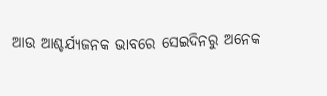ଆଉ ଆଶ୍ଚର୍ଯ୍ୟଜନକ ଭାବରେ ସେଇଦିନରୁ ଅନେକ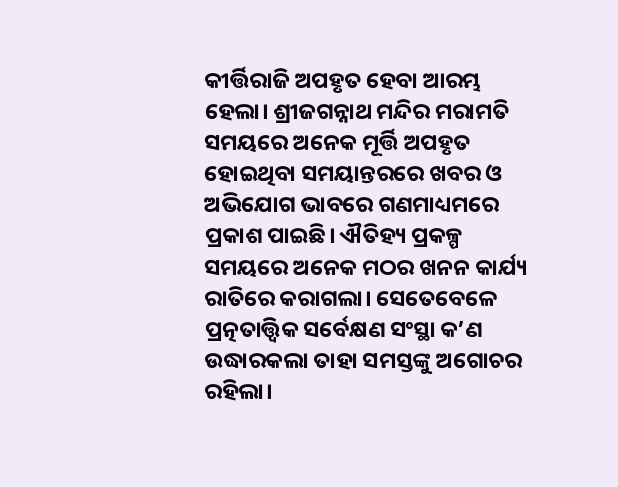କୀର୍ତ୍ତିରାଜି ଅପହୃତ ହେବା ଆରମ୍ଭ ହେଲା। ଶ୍ରୀଜଗନ୍ନାଥ ମନ୍ଦିର ମରାମତି ସମୟରେ ଅନେକ ମୂର୍ତ୍ତି ଅପହୃତ ହୋଇଥିବା ସମୟାନ୍ତରରେ ଖବର ଓ ଅଭିଯୋଗ ଭାବରେ ଗଣମାଧ୍ୟମରେ ପ୍ରକାଶ ପାଇଛି। ଐତିହ୍ୟ ପ୍ରକଳ୍ପ ସମୟରେ ଅନେକ ମଠର ଖନନ କାର୍ଯ୍ୟ ରାତିରେ କରାଗଲା। ସେତେବେଳେ ପ୍ରତ୍ନତାତ୍ତ୍ୱିକ ସର୍ବେକ୍ଷଣ ସଂସ୍ଥା କ’ଣ ଉଦ୍ଧାରକଲା ତାହା ସମସ୍ତଙ୍କୁ ଅଗୋଚର ରହିଲା।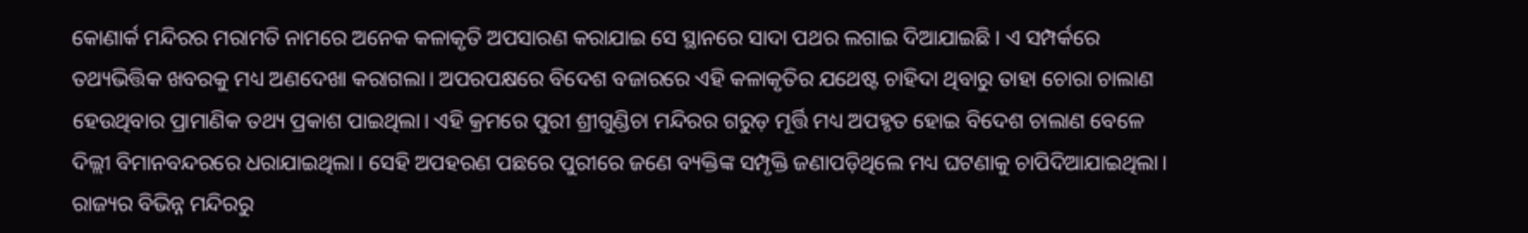କୋଣାର୍କ ମନ୍ଦିରର ମରାମତି ନାମରେ ଅନେକ କଳାକୃତି ଅପସାରଣ କରାଯାଇ ସେ ସ୍ଥାନରେ ସାଦା ପଥର ଲଗାଇ ଦିଆଯାଇଛି। ଏ ସମ୍ପର୍କରେ ତଥ୍ୟଭିତ୍ତିକ ଖବରକୁ ମଧ୍ୟ ଅଣଦେଖା କରାଗଲା। ଅପରପକ୍ଷରେ ବିଦେଶ ବଜାରରେ ଏହି କଳାକୃତିର ଯଥେଷ୍ଟ ଚାହିଦା ଥିବାରୁ ତାହା ଚୋରା ଚାଲାଣ ହେଉଥିବାର ପ୍ରାମାଣିକ ତଥ୍ୟ ପ୍ରକାଶ ପାଇଥିଲା। ଏହି କ୍ରମରେ ପୁରୀ ଶ୍ରୀଗୁଣ୍ଡିଚା ମନ୍ଦିରର ଗରୁଡ଼ ମୂର୍ତ୍ତି ମଧ୍ୟ ଅପହୃତ ହୋଇ ବିଦେଶ ଚାଲାଣ ବେଳେ ଦିଲ୍ଲୀ ବିମାନବନ୍ଦରରେ ଧରାଯାଇଥିଲା। ସେହି ଅପହରଣ ପଛରେ ପୁରୀରେ ଜଣେ ବ୍ୟକ୍ତିଙ୍କ ସମ୍ପୃକ୍ତି ଜଣାପଡ଼ିଥିଲେ ମଧ୍ୟ ଘଟଣାକୁ ଚାପିଦିଆଯାଇଥିଲା।
ରାଜ୍ୟର ବିଭିନ୍ନ ମନ୍ଦିରରୁ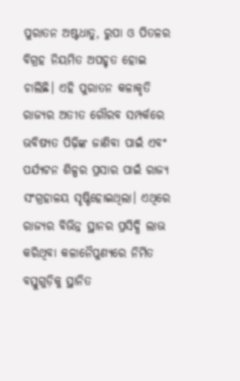ପୁରାତନ ଅଷ୍ଟଧାତୁ, ରୁପା ଓ ପିତଳର ବିଗ୍ରହ ନିୟମିତ ଅପହୃତ ହୋଇ ଚାଲିଛି। ଏହି ପୁରାତନ କଳାକୃତି ରାଜ୍ୟର ଅତୀତ ଗୌରବ ସମ୍ପର୍କରେ ଭବିଷ୍ୟତ ପିଢ଼ିଙ୍କ ଜାଣିବା ପାଇଁ ଏବଂ ପର୍ଯ୍ୟଟନ ଶିଳ୍ପର ପ୍ରସାର ପାଇଁ ରାଜ୍ୟ ସଂଗ୍ରହାଳୟ ସୃଷ୍ଟିହୋଇଥିଲା। ଏଥିରେ ରାଜ୍ୟର ବିଭିନ୍ନ ସ୍ଥାନର ପ୍ରସିଦ୍ଧି ଲାଭ କରିଥିବା କଳାନୈପୁଣ୍ୟରେ ନିର୍ମିତ ବସ୍ତୁଗୁଡ଼ିକୁ ସ୍ଥାନିତ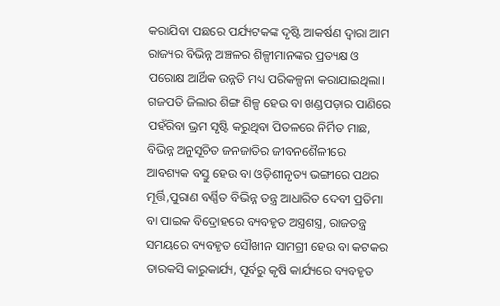କରାଯିବା ପଛରେ ପର୍ଯ୍ୟଟକଙ୍କ ଦୃଷ୍ଟି ଆକର୍ଷଣ ଦ୍ବାରା ଆମ ରାଜ୍ୟର ବିଭିନ୍ନ ଅଞ୍ଚଳର ଶିଳ୍ପୀମାନଙ୍କର ପ୍ରତ୍ୟକ୍ଷ ଓ ପରୋକ୍ଷ ଆର୍ଥିକ ଉନ୍ନତି ମଧ୍ୟ ପରିକଳ୍ପନା କରାଯାଇଥିଲା। ଗଜପତି ଜିଲାର ଶିଙ୍ଗ ଶିଳ୍ପ ହେଉ ବା ଖଣ୍ଡପଡ଼ାର ପାଣିରେ ପହଁରିବା ଭ୍ରମ ସୃଷ୍ଟି କରୁଥିବା ପିତଳରେ ନିର୍ମିତ ମାଛ, ବିଭିନ୍ନ ଅନୁସୂଚିତ ଜନଜାତିର ଜୀବନଶୈଳୀରେ ଆବଶ୍ୟକ ବସ୍ତୁ ହେଉ ବା ଓଡ଼ିଶୀନୃତ୍ୟ ଭଙ୍ଗୀରେ ପଥର ମୂର୍ତ୍ତି,ପୁରାଣ ବର୍ଣ୍ଣିତ ବିଭିନ୍ନ ତନ୍ତ୍ର ଆଧାରିତ ଦେବୀ ପ୍ରତିମା ବା ପାଇକ ବିଦ୍ରୋହରେ ବ୍ୟବହୃତ ଅସ୍ତ୍ରଶସ୍ତ୍ର, ରାଜତନ୍ତ୍ର ସମୟରେ ବ୍ୟବହୃତ ସୌଖୀନ ସାମଗ୍ରୀ ହେଉ ବା କଟକର ତାରକସି କାରୁକାର୍ଯ୍ୟ, ପୂର୍ବରୁ କୃଷି କାର୍ଯ୍ୟରେ ବ୍ୟବହୃତ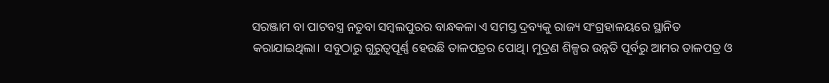ସରଞ୍ଜାମ ବା ପାଟବସ୍ତ୍ର ନତୁବା ସମ୍ବଲପୁରର ବାନ୍ଧକଳା ଏ ସମସ୍ତ ଦ୍ରବ୍ୟକୁ ରାଜ୍ୟ ସଂଗ୍ରହାଳୟରେ ସ୍ଥାନିତ କରାଯାଇଥିଲା। ସବୁଠାରୁ ଗୁରୁତ୍ୱପୂର୍ଣ୍ଣ ହେଉଛି ତାଳପତ୍ରର ପୋଥି। ମୁଦ୍ରଣ ଶିଳ୍ପର ଉନ୍ନତି ପୂର୍ବରୁ ଆମର ତାଳପତ୍ର ଓ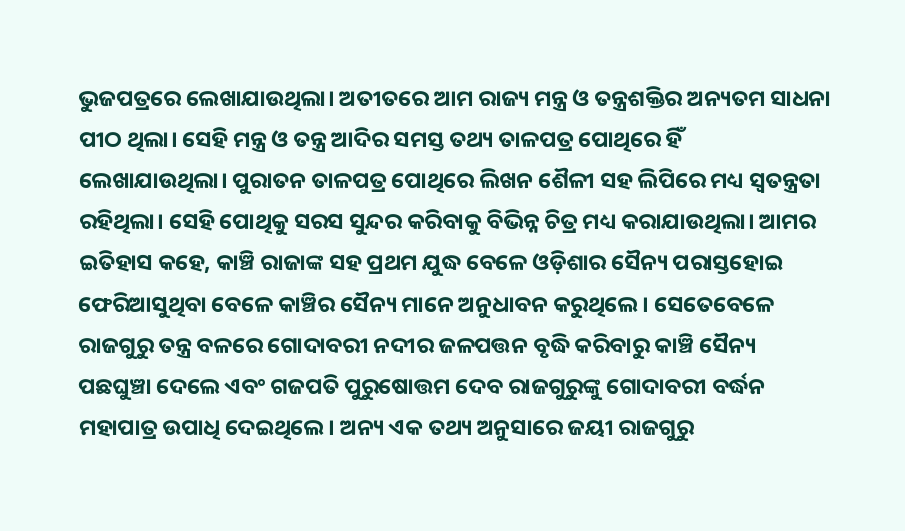ଭୁଜପତ୍ରରେ ଲେଖାଯାଉଥିଲା। ଅତୀତରେ ଆମ ରାଜ୍ୟ ମନ୍ତ୍ର ଓ ତନ୍ତ୍ରଶକ୍ତିର ଅନ୍ୟତମ ସାଧନା ପୀଠ ଥିଲା। ସେହି ମନ୍ତ୍ର ଓ ତନ୍ତ୍ର ଆଦିର ସମସ୍ତ ତଥ୍ୟ ତାଳପତ୍ର ପୋଥିରେ ହିଁ ଲେଖାଯାଉଥିଲା। ପୁରାତନ ତାଳପତ୍ର ପୋଥିରେ ଲିଖନ ଶୈଳୀ ସହ ଲିପିରେ ମଧ୍ୟ ସ୍ବତନ୍ତ୍ରତା ରହିଥିଲା। ସେହି ପୋଥିକୁ ସରସ ସୁନ୍ଦର କରିବାକୁ ବିଭିନ୍ନ ଚିତ୍ର ମଧ୍ୟ କରାଯାଉଥିଲା। ଆମର ଇତିହାସ କହେ, କାଞ୍ଚି ରାଜାଙ୍କ ସହ ପ୍ରଥମ ଯୁଦ୍ଧ ବେଳେ ଓଡ଼ିଶାର ସୈନ୍ୟ ପରାସ୍ତହୋଇ ଫେରିଆସୁଥିବା ବେଳେ କାଞ୍ଚିର ସୈନ୍ୟ ମାନେ ଅନୁଧାବନ କରୁଥିଲେ। ସେତେବେଳେ ରାଜଗୁରୁ ତନ୍ତ୍ର ବଳରେ ଗୋଦାବରୀ ନଦୀର ଜଳପତ୍ତନ ବୃଦ୍ଧି କରିବାରୁ କାଞ୍ଚି ସୈନ୍ୟ ପଛଘୁଞ୍ଚା ଦେଲେ ଏବଂ ଗଜପତି ପୁରୁଷୋତ୍ତମ ଦେବ ରାଜଗୁରୁଙ୍କୁ ଗୋଦାବରୀ ବର୍ଦ୍ଧନ ମହାପାତ୍ର ଉପାଧି ଦେଇଥିଲେ। ଅନ୍ୟ ଏକ ତଥ୍ୟ ଅନୁସାରେ ଜୟୀ ରାଜଗୁରୁ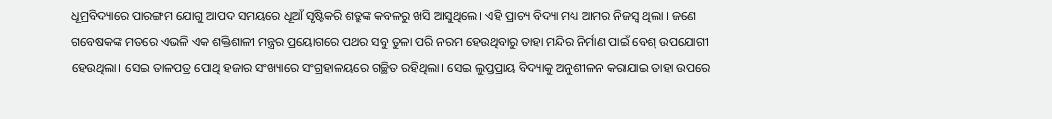ଧୂମ୍ରବିଦ୍ୟାରେ ପାରଙ୍ଗମ ଯୋଗୁ ଆପଦ ସମୟରେ ଧୂଆଁ ସୃଷ୍ଟିକରି ଶତ୍ରୁଙ୍କ କବଳରୁ ଖସି ଆସୁଥିଲେ। ଏହି ପ୍ରାଚ୍ୟ ବିଦ୍ୟା ମଧ୍ୟ ଆମର ନିଜସ୍ବ ଥିଲା । ଜଣେ ଗବେଷକଙ୍କ ମତରେ ଏଭଳି ଏକ ଶକ୍ତିଶାଳୀ ମନ୍ତ୍ରର ପ୍ରୟୋଗରେ ପଥର ସବୁ ତୁଳା ପରି ନରମ ହେଉଥିବାରୁ ତାହା ମନ୍ଦିର ନିର୍ମାଣ ପାଇଁ ବେଶ୍ ଉପଯୋଗୀ ହେଉଥିଲା। ସେଇ ତାଳପତ୍ର ପୋଥି ହଜାର ସଂଖ୍ୟାରେ ସଂଗ୍ରହାଳୟରେ ଗଚ୍ଛିତ ରହିଥିଲା। ସେଇ ଲୁପ୍ତପ୍ରାୟ ବିଦ୍ୟାକୁ ଅନୁଶୀଳନ କରାଯାଇ ତାହା ଉପରେ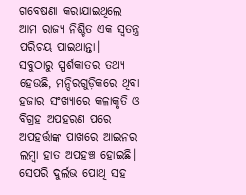ଗବେଷଣା କରାଯାଇଥିଲେ ଆମ ରାଜ୍ୟ ନିଶ୍ଚିତ ଏକ ସ୍ବତନ୍ତ୍ର ପରିଚୟ ପାଇଥାନ୍ତା।
ସବୁଠାରୁ ସ୍ପର୍ଶକାତର ତଥ୍ୟ ହେଉଛି, ମନ୍ଦିରଗୁଡ଼ିକରେ ଥିବା ହଜାର ସଂଖ୍ୟାରେ କଳାକୃତି ଓ ବିଗ୍ରହ ଅପହରଣ ପରେ ଅପହର୍ତ୍ତାଙ୍କ ପାଖରେ ଆଇନର ଲମ୍ବା ହାତ ଅପହଞ୍ଚ ହୋଇଛି। ସେପରି ଦୁର୍ଲଭ ପୋଥି ସହ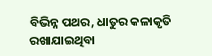ବିଭିନ୍ନ ପଥର, ଧାତୁର କଳାକୃତି ରଖାଯାଇଥିବା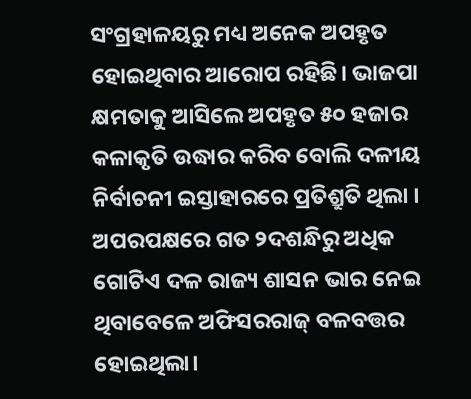ସଂଗ୍ରହାଳୟରୁ ମଧ୍ୟ ଅନେକ ଅପହୃତ ହୋଇଥିବାର ଆରୋପ ରହିଛି। ଭାଜପା କ୍ଷମତାକୁ ଆସିଲେ ଅପହୃତ ୫୦ ହଜାର କଳାକୃତି ଉଦ୍ଧାର କରିବ ବୋଲି ଦଳୀୟ ନିର୍ବାଚନୀ ଇସ୍ତାହାରରେ ପ୍ରତିଶ୍ରୁତି ଥିଲା । ଅପରପକ୍ଷରେ ଗତ ୨ଦଶନ୍ଧିରୁ ଅଧିକ ଗୋଟିଏ ଦଳ ରାଜ୍ୟ ଶାସନ ଭାର ନେଇ ଥିବାବେଳେ ଅଫିସରରାଜ୍ ବଳବତ୍ତର ହୋଇଥିଲା।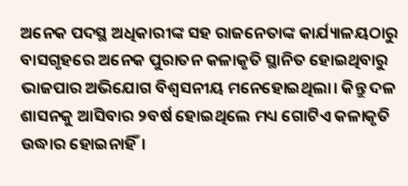ଅନେକ ପଦସ୍ଥ ଅଧିକାରୀଙ୍କ ସହ ରାଜନେତାଙ୍କ କାର୍ଯ୍ୟାଳୟଠାରୁ ବାସଗୃହରେ ଅନେକ ପୁରାତନ କଳାକୃତି ସ୍ଥାନିତ ହୋଇଥିବାରୁ ଭାଜପାର ଅଭିଯୋଗ ବିଶ୍ବସନୀୟ ମନେହୋଇଥିଲା। କିନ୍ତୁ ଦଳ ଶାସନକୁ ଆସିବାର ୨ବର୍ଷ ହୋଇଥିଲେ ମଧ୍ୟ ଗୋଟିଏ କଳାକୃତି ଉଦ୍ଧାର ହୋଇନାହିଁ।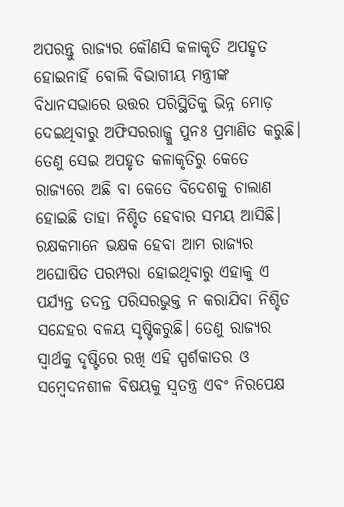ଅପରନ୍ତୁ ରାଜ୍ୟର କୌଣସି କଳାକୃତି ଅପହୃତ ହୋଇନାହିଁ ବୋଲି ବିଭାଗୀୟ ମନ୍ତ୍ରୀଙ୍କ ବିଧାନସଭାରେ ଉତ୍ତର ପରିସ୍ଥିତିକୁ ଭିନ୍ନ ମୋଡ଼ ଦେଇଥିବାରୁ ଅଫିସରରାଜ୍କୁ ପୁନଃ ପ୍ରମାଣିତ କରୁଛି। ତେଣୁ ସେଇ ଅପହୃତ କଳାକୃତିରୁ କେତେ ରାଜ୍ୟରେ ଅଛି ବା କେତେ ବିଦେଶକୁ ଚାଲାଣ ହୋଇଛି ତାହା ନିଶ୍ଚିତ ହେବାର ସମୟ ଆସିଛି।
ରକ୍ଷକମାନେ ଭକ୍ଷକ ହେବା ଆମ ରାଜ୍ୟର ଅଘୋଷିତ ପରମ୍ପରା ହୋଇଥିବାରୁ ଏହାକୁ ଏ ପର୍ଯ୍ୟନ୍ତ ତଦନ୍ତ ପରିସରଭୁକ୍ତ ନ କରାଯିବା ନିଶ୍ଚିତ ସନ୍ଦେହର ବଳୟ ସୃଷ୍ଟିକରୁଛି। ତେଣୁ ରାଜ୍ୟର ସ୍ବାର୍ଥକୁ ଦୃଷ୍ଟିରେ ରଖି ଏହି ସ୍ପର୍ଶକାତର ଓ ସମ୍ବେଦନଶୀଳ ବିଷୟକୁ ସ୍ବତନ୍ତ୍ର ଏବଂ ନିରପେକ୍ଷ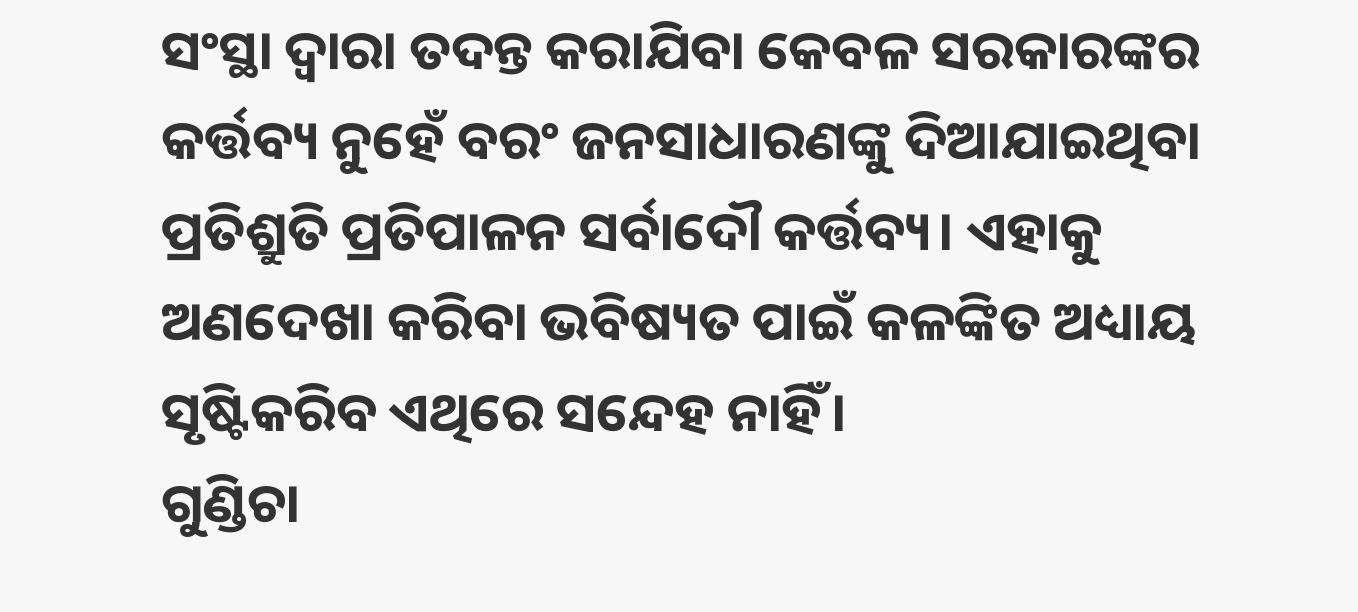ସଂସ୍ଥା ଦ୍ବାରା ତଦନ୍ତ କରାଯିବା କେବଳ ସରକାରଙ୍କର କର୍ତ୍ତବ୍ୟ ନୁହେଁ ବରଂ ଜନସାଧାରଣଙ୍କୁ ଦିଆଯାଇଥିବା ପ୍ରତିଶ୍ରୁତି ପ୍ରତିପାଳନ ସର୍ବାଦୌ କର୍ତ୍ତବ୍ୟ। ଏହାକୁ ଅଣଦେଖା କରିବା ଭବିଷ୍ୟତ ପାଇଁ କଳଙ୍କିତ ଅଧ୍ୟାୟ ସୃଷ୍ଟିକରିବ ଏଥିରେ ସନ୍ଦେହ ନାହିଁ।
ଗୁଣ୍ଡିଚା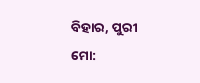ବିହାର, ପୁରୀ
ମୋ: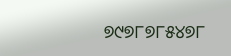୭୯୭୮୭୮୫୪୭୮